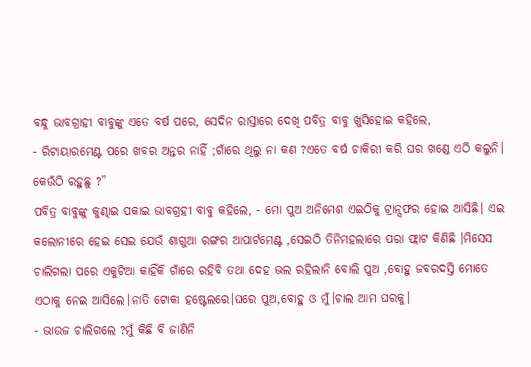ବନ୍ଧୁ ଭାବଗ୍ରାହୀ ବାବୁଙ୍କୁ ଏତେ ବର୍ଷ ପରେ, ସେଦିନ ରାସ୍ତାରେ ଦେଖି ପବିତ୍ର ବାବୁ ଖୁସିହୋଇ କହିଲେ,
- ରିଟାୟାରମେଣ୍ଟ ପରେ ଖବର ଅନ୍ତର ନାହିଁ ;ଗାଁରେ ଥିଲୁ ନା କଣ ?ଏତେ ବର୍ଷ ଚାକିରୀ କରି ଘର ଖଣ୍ଡେ ଏଠି କଲୁନି। କେଉଁଠି ରହୁଛୁ ?”
ପବିତ୍ର ବାବୁଙ୍କୁ କୁଣ୍ଢାଇ ପକାଇ ଭାବଗ୍ରହୀ ବାବୁ କହିଲେ, - ମୋ ପୁଅ ଅନିମେଶ ଏଇଠିକୁ ଟ୍ରାନ୍ସଫର ହୋଇ ଆସିଛି। ଏଇ କଲୋନୀରେ ହେଇ ସେଇ ଯେଉଁ ଶାଗୁଆ ରଙ୍ଗର ଆପାର୍ଟମେଣ୍ଟ ,ସେଇଠି ତିନିମହଲାରେ ପରା ଫ୍ଲାଟ କିଣିଛି ।ମିସେସ ଚାଲିଗଲା ପରେ ଏକୁଟିଆ କାହିଁକି ଗାଁରେ ରହିବି ତଥା ଦେହ ଭଲ ରହିଲାନି ବୋଲି ପୁଅ ,ବୋହୁ ଜବରଦସ୍ତି ମୋତେ ଏଠାକୁ ନେଇ ଆସିଲେ।ନାତି ଟୋକା ହଷ୍ଟେଲରେ।ଘରେ ପୁଅ,ବୋହୁ ଓ ମୁଁ।ଚାଲ ଆମ ଘରକୁ।
- ଭାଉଜ ଚାଲିଗଲେ ?ମୁଁ କିଛି ବି ଜାଣିନି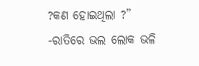?କଣ ହୋଇଥିଲା ?”
-ରାତିରେ ଭଲ ଲୋକ ଭଳି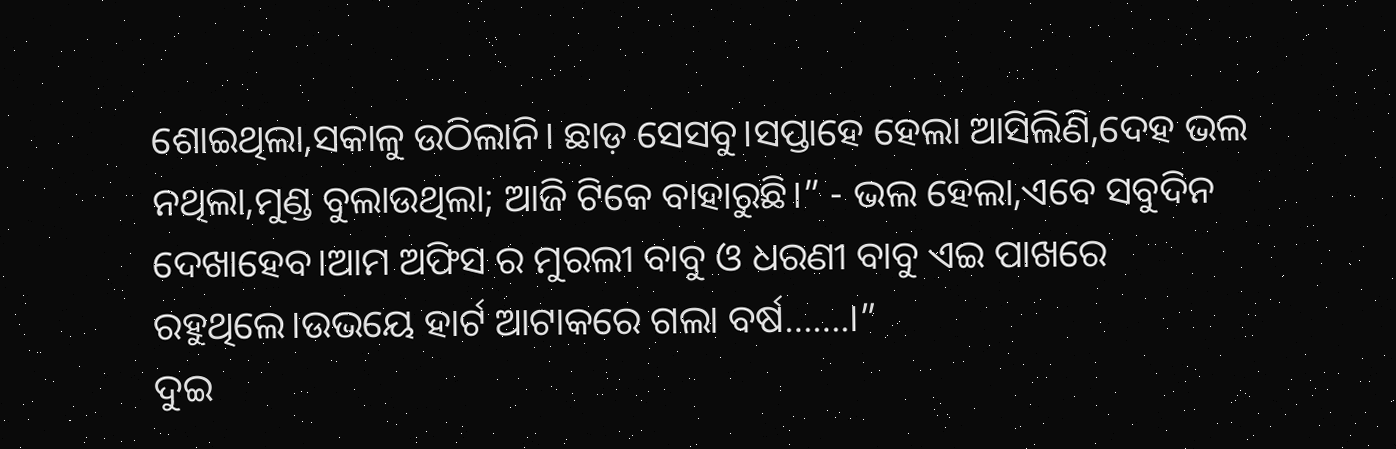ଶୋଇଥିଲା,ସକାଳୁ ଉଠିଲାନି। ଛାଡ଼ ସେସବୁ।ସପ୍ତାହେ ହେଲା ଆସିଲିଣି,ଦେହ ଭଲ ନଥିଲା,ମୁଣ୍ଡ ବୁଲାଉଥିଲା; ଆଜି ଟିକେ ବାହାରୁଛି।” - ଭଲ ହେଲା,ଏବେ ସବୁଦିନ ଦେଖାହେବ।ଆମ ଅଫିସ ର ମୁରଲୀ ବାବୁ ଓ ଧରଣୀ ବାବୁ ଏଇ ପାଖରେ ରହୁଥିଲେ।ଉଭୟେ ହାର୍ଟ ଆଟାକରେ ଗଲା ବର୍ଷ…….।”
ଦୁଇ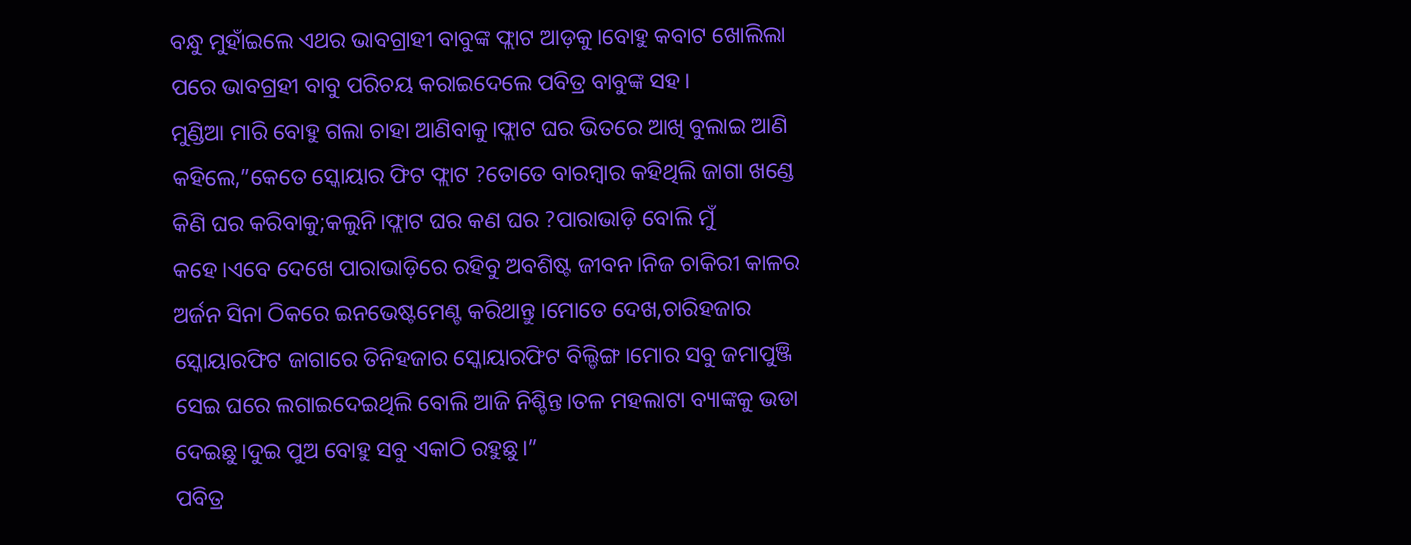ବନ୍ଧୁ ମୁହାଁଇଲେ ଏଥର ଭାବଗ୍ରାହୀ ବାବୁଙ୍କ ଫ୍ଲାଟ ଆଡ଼କୁ।ବୋହୁ କବାଟ ଖୋଲିଲା ପରେ ଭାବଗ୍ରହୀ ବାବୁ ପରିଚୟ କରାଇଦେଲେ ପବିତ୍ର ବାବୁଙ୍କ ସହ।
ମୁଣ୍ଡିଆ ମାରି ବୋହୁ ଗଲା ଚାହା ଆଣିବାକୁ।ଫ୍ଲାଟ ଘର ଭିତରେ ଆଖି ବୁଲାଇ ଆଣି କହିଲେ,”କେତେ ସ୍କୋୟାର ଫିଟ ଫ୍ଲାଟ ?ତୋତେ ବାରମ୍ବାର କହିଥିଲି ଜାଗା ଖଣ୍ଡେ କିଣି ଘର କରିବାକୁ;କଲୁନି।ଫ୍ଲାଟ ଘର କଣ ଘର ?ପାରାଭାଡ଼ି ବୋଲି ମୁଁ କହେ।ଏବେ ଦେଖେ ପାରାଭାଡ଼ିରେ ରହିବୁ ଅବଶିଷ୍ଟ ଜୀବନ।ନିଜ ଚାକିରୀ କାଳର ଅର୍ଜନ ସିନା ଠିକରେ ଇନଭେଷ୍ଟମେଣ୍ଟ କରିଥାନ୍ତୁ ।ମୋତେ ଦେଖ,ଚାରିହଜାର ସ୍କୋୟାରଫିଟ ଜାଗାରେ ତିନିହଜାର ସ୍କୋୟାରଫିଟ ବିଲ୍ଡିଙ୍ଗ।ମୋର ସବୁ ଜମାପୁଞ୍ଜି ସେଇ ଘରେ ଲଗାଇଦେଇଥିଲି ବୋଲି ଆଜି ନିଶ୍ଚିନ୍ତ।ତଳ ମହଲାଟା ବ୍ୟାଙ୍କକୁ ଭଡା ଦେଇଛୁ।ଦୁଇ ପୁଅ ବୋହୁ ସବୁ ଏକାଠି ରହୁଛୁ।”
ପବିତ୍ର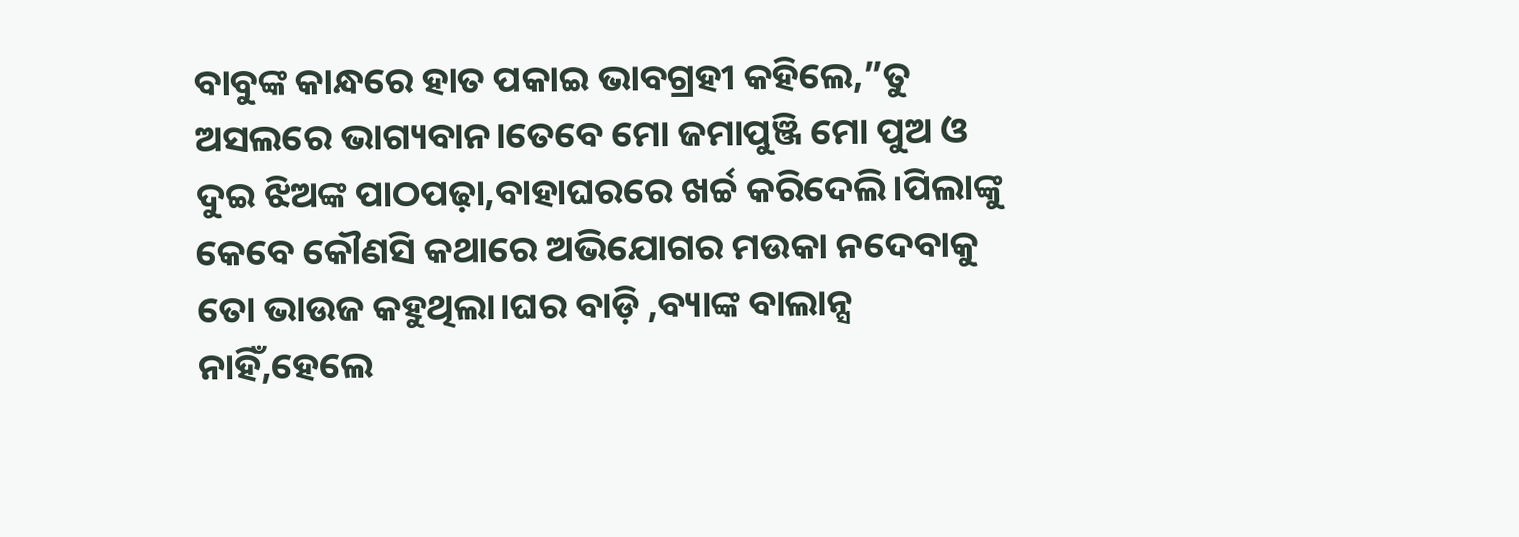ବାବୁଙ୍କ କାନ୍ଧରେ ହାତ ପକାଇ ଭାବଗ୍ରହୀ କହିଲେ,”ତୁ ଅସଲରେ ଭାଗ୍ୟବାନ।ତେବେ ମୋ ଜମାପୁଞ୍ଜି ମୋ ପୁଅ ଓ ଦୁଇ ଝିଅଙ୍କ ପାଠପଢ଼ା,ବାହାଘରରେ ଖର୍ଚ୍ଚ କରିଦେଲି।ପିଲାଙ୍କୁ କେବେ କୌଣସି କଥାରେ ଅଭିଯୋଗର ମଉକା ନଦେବାକୁ ତୋ ଭାଉଜ କହୁଥିଲା।ଘର ବାଡ଼ି ,ବ୍ୟାଙ୍କ ବାଲାନ୍ସ ନାହିଁ,ହେଲେ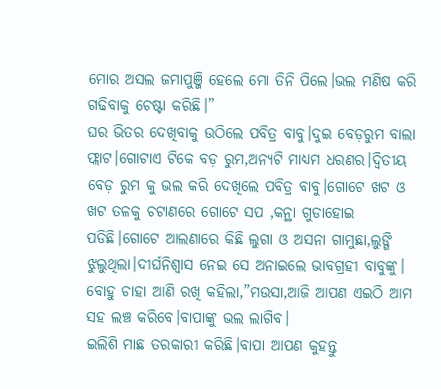ମୋର ଅସଲ ଜମାପୁଞ୍ଜି ହେଲେ ମୋ ତିନି ପିଲେ।ଭଲ ମଣିଷ କରି ଗଢିବାକୁ ଚେଷ୍ଟା କରିଛି।”
ଘର ଭିତର ଦେଖିବାକୁ ଉଠିଲେ ପବିତ୍ର ବାବୁ।ଦୁଇ ବେଡ଼ରୁମ ବାଲା ଫ୍ଲାଟ।ଗୋଟାଏ ଟିକେ ବଡ଼ ରୁମ,ଅନ୍ୟଟି ମାଧ୍ୟମ ଧରଣର।ଦ୍ବିତୀୟ ବେଡ଼ ରୁମ କୁ ଭଲ କରି ଦେଖିଲେ ପବିତ୍ର ବାବୁ।ଗୋଟେ ଖଟ ଓ ଖଟ ତଳକୁ ଚଟାଣରେ ଗୋଟେ ସପ ,କନ୍ଥା ଗୁଡାହୋଇ ପଡିଛି।ଗୋଟେ ଆଲଣାରେ କିଛି ଲୁଗା ଓ ଅସନା ଗାମୁଛା,ଲୁଙ୍ଗି ଝୁଲୁଥିଲା।ଦୀର୍ଘନିଶ୍ବାସ ନେଇ ସେ ଅନାଇଲେ ଭାବଗ୍ରହୀ ବାବୁଙ୍କୁ।
ବୋହୁ ଚାହା ଆଣି ରଖି କହିଲା,”ମଉସା,ଆଜି ଆପଣ ଏଇଠି ଆମ ସହ ଲଞ୍ଚ କରିବେ।ବାପାଙ୍କୁ ଭଲ ଲାଗିବ।
ଇଲିଶି ମାଛ ତରକାରୀ କରିଛି।ବାପା ଆପଣ କୁହନ୍ତୁ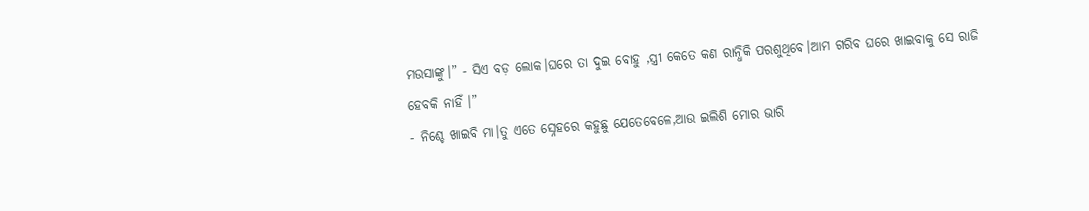ମଉସାଙ୍କୁ।” - ସିଏ ବଡ଼ ଲୋକ।ଘରେ ତା ଦୁଇ ବୋହୁ ,ସ୍ତ୍ରୀ କେତେ କଣ ରାନ୍ଧିକି ପରଶୁଥିବେ।ଆମ ଗରିବ ଘରେ ଖାଇବାକୁ ସେ ରାଜି ହେବକି ନାହିଁ ।”
- ନିଶ୍ଚେ ଖାଇବି ମା।ତୁ ଏତେ ସ୍ନେହରେ କହୁଛୁ ଯେତେବେଳେ,ଆଉ ଇଲିଶି ମୋର ଭାରି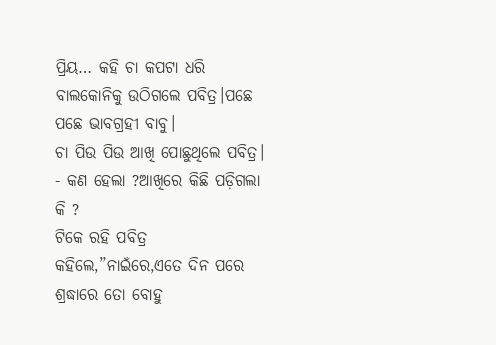ପ୍ରିୟ… କହି ଚା କପଟା ଧରି ବାଲକୋନିକୁ ଉଠିଗଲେ ପବିତ୍ର।ପଛେ ପଛେ ଭାବଗ୍ରହୀ ବାବୁ।
ଚା ପିଉ ପିଉ ଆଖି ପୋଛୁଥିଲେ ପବିତ୍ର। - କଣ ହେଲା ?ଆଖିରେ କିଛି ପଡ଼ିଗଲା କି ?
ଟିକେ ରହି ପବିତ୍ର କହିଲେ,”ନାଇଁରେ,ଏତେ ଦିନ ପରେ ଶ୍ରଦ୍ଧାରେ ତୋ ବୋହୁ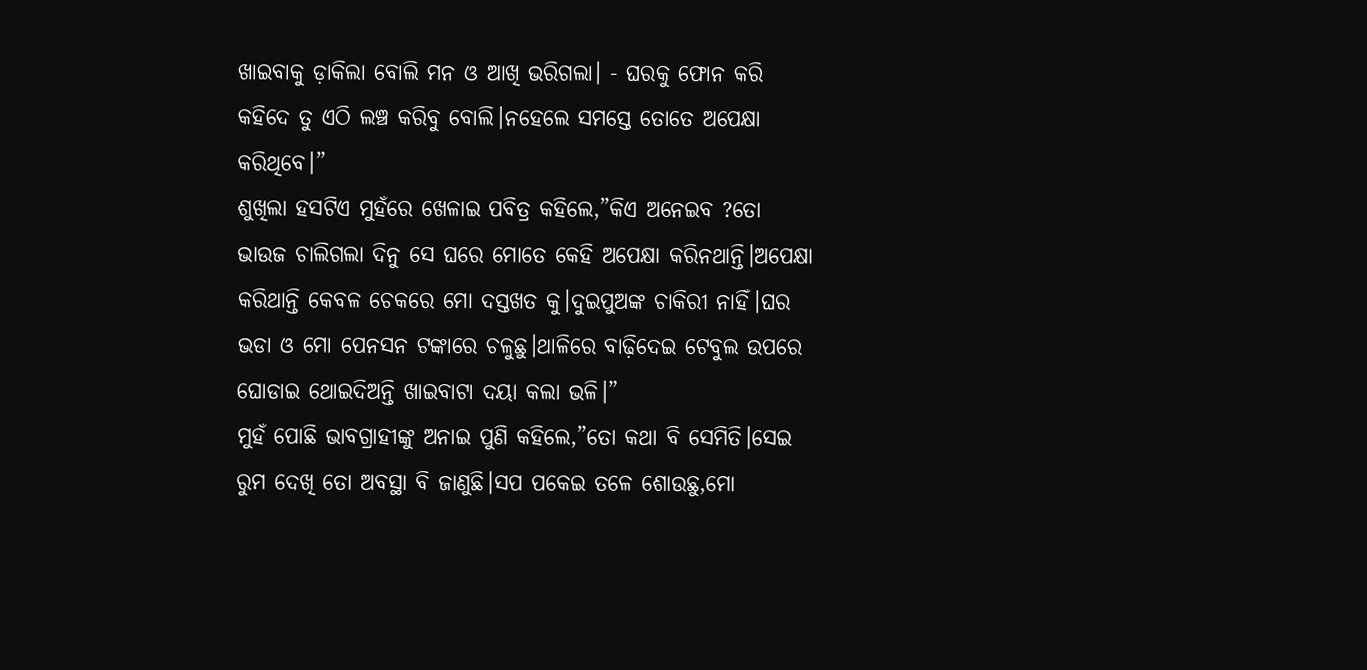ଖାଇବାକୁ ଡ଼ାକିଲା ବୋଲି ମନ ଓ ଆଖି ଭରିଗଲା। - ଘରକୁ ଫୋନ କରି କହିଦେ ତୁ ଏଠି ଲଞ୍ଚ କରିବୁ ବୋଲି।ନହେଲେ ସମସ୍ତେ ତୋତେ ଅପେକ୍ଷା କରିଥିବେ।”
ଶୁଖିଲା ହସଟିଏ ମୁହଁରେ ଖେଳାଇ ପବିତ୍ର କହିଲେ,”କିଏ ଅନେଇବ ?ତୋ ଭାଉଜ ଚାଲିଗଲା ଦିନୁ ସେ ଘରେ ମୋତେ କେହି ଅପେକ୍ଷା କରିନଥାନ୍ତି।ଅପେକ୍ଷା କରିଥାନ୍ତି କେବଳ ଚେକରେ ମୋ ଦସ୍ତଖତ କୁ।ଦୁଇପୁଅଙ୍କ ଚାକିରୀ ନାହିଁ।ଘର ଭଡା ଓ ମୋ ପେନସନ ଟଙ୍କାରେ ଚଳୁଛୁ।ଥାଳିରେ ବାଢ଼ିଦେଇ ଟେବୁଲ ଉପରେ ଘୋଡାଇ ଥୋଇଦିଅନ୍ତି ଖାଇବାଟା ଦୟା କଲା ଭଳି।”
ମୁହଁ ପୋଛି ଭାବଗ୍ରାହୀଙ୍କୁ ଅନାଇ ପୁଣି କହିଲେ,”ତୋ କଥା ବି ସେମିତି।ସେଇ ରୁମ ଦେଖି ତୋ ଅବସ୍ଥା ବି ଜାଣୁଛି।ସପ ପକେଇ ତଳେ ଶୋଉଛୁ,ମୋ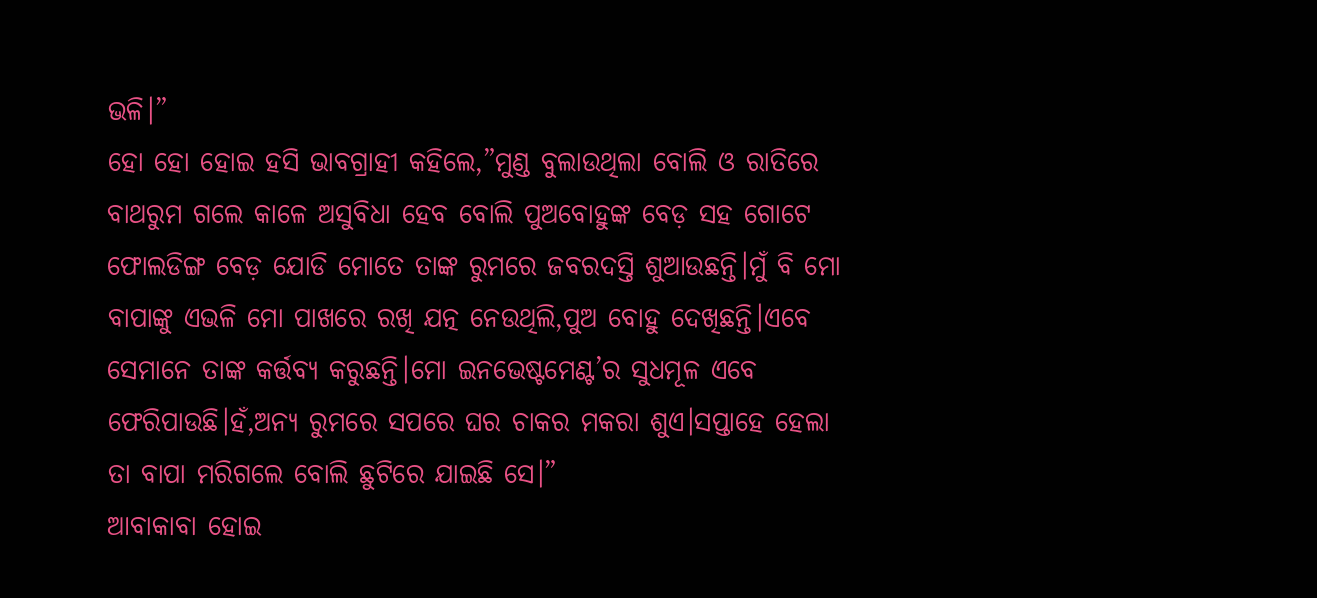ଭଳି।”
ହୋ ହୋ ହୋଇ ହସି ଭାବଗ୍ରାହୀ କହିଲେ,”ମୁଣ୍ଡ ବୁଲାଉଥିଲା ବୋଲି ଓ ରାତିରେ ବାଥରୁମ ଗଲେ କାଳେ ଅସୁବିଧା ହେବ ବୋଲି ପୁଅବୋହୁଙ୍କ ବେଡ଼ ସହ ଗୋଟେ ଫୋଲଡିଙ୍ଗ ବେଡ଼ ଯୋଡି ମୋତେ ତାଙ୍କ ରୁମରେ ଜବରଦସ୍ତି ଶୁଆଉଛନ୍ତି।ମୁଁ ବି ମୋ ବାପାଙ୍କୁ ଏଭଳି ମୋ ପାଖରେ ରଖି ଯତ୍ନ ନେଉଥିଲି,ପୁଅ ବୋହୁ ଦେଖିଛନ୍ତି।ଏବେ ସେମାନେ ତାଙ୍କ କର୍ତ୍ତବ୍ୟ କରୁଛନ୍ତି।ମୋ ଇନଭେଷ୍ଟମେଣ୍ଟ’ର ସୁଧମୂଳ ଏବେ ଫେରିପାଉଛି।ହଁ,ଅନ୍ୟ ରୁମରେ ସପରେ ଘର ଚାକର ମକରା ଶୁଏ।ସପ୍ତାହେ ହେଲା ତା ବାପା ମରିଗଲେ ବୋଲି ଛୁଟିରେ ଯାଇଛି ସେ।”
ଆବାକାବା ହୋଇ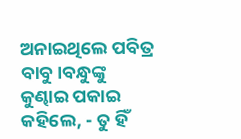ଅନାଇଥିଲେ ପବିତ୍ର ବାବୁ।ବନ୍ଧୁଙ୍କୁ କୁଣ୍ଢାଇ ପକାଇ କହିଲେ, - ତୁ ହିଁ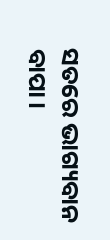ସତରେ ଭାଗ୍ୟବାନ ବାପା।